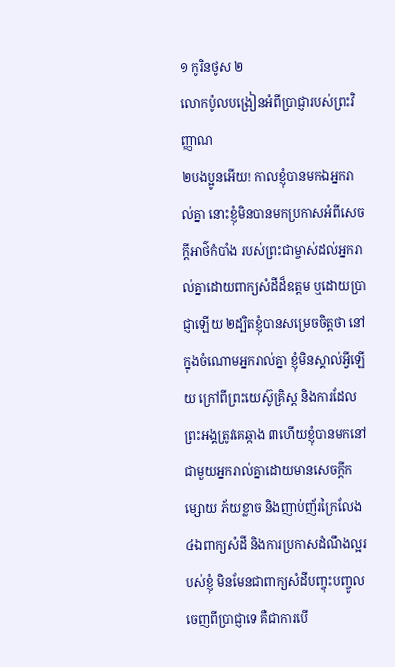១ កូរិនថូស ២
លោកប៉ូលបង្រៀនអំពីប្រាជ្ញារបស់ព្រះវិញ្ញាណ
២បងប្អូនអើយ! កាលខ្ញុំបានមកឯអ្នករាល់គ្នា នោះខ្ញុំមិនបានមកប្រកាសអំពីសេចក្ដីអាថ៌កំបាំង របស់ព្រះជាម្ចាស់ដល់អ្នករាល់គ្នាដោយពាក្យសំដីដ៏ឧត្ដម ឬដោយប្រាជ្ញាឡើយ ២ដ្បិតខ្ញុំបានសម្រេចចិត្តថា នៅក្នុងចំណោមអ្នករាល់គ្នា ខ្ញុំមិនស្គាល់អ្វីឡើយ ក្រៅពីព្រះយេស៊ូគ្រិស្ដ និងការដែលព្រះអង្គត្រូវគេឆ្កាង ៣ហើយខ្ញុំបានមកនៅជាមួយអ្នករាល់គ្នាដោយមានសេចក្ដីកម្សោយ ភ័យខ្លាច និងញាប់ញ័រក្រៃលែង ៤ឯពាក្យសំដី និងការប្រកាសដំណឹងល្អរបស់ខ្ញុំ មិនមែនជាពាក្យសំដីបញ្ចុះបញ្ចូល ចេញពីប្រាជ្ញាទេ គឺជាការបើ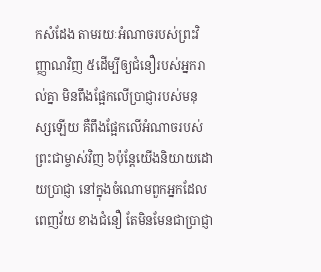កសំដែង តាមរយៈអំណាចរបស់ព្រះវិញ្ញាណវិញ ៥ដើម្បីឲ្យជំនឿរបស់អ្នករាល់គ្នា មិនពឹងផ្អែកលើប្រាជ្ញារបស់មនុស្សឡើយ គឺពឹងផ្អែកលើអំណាចរបស់ព្រះជាម្ចាស់វិញ ៦ប៉ុន្ដែយើងនិយាយដោយប្រាជ្ញា នៅក្នុងចំណោមពួកអ្នកដែលពេញវ័យ ខាងជំនឿ តែមិនមែនជាប្រាជ្ញា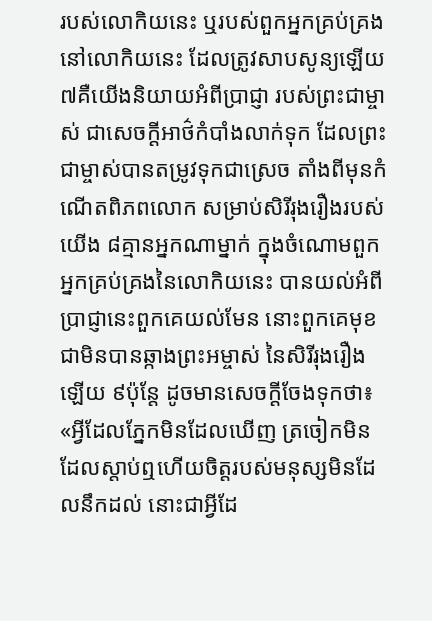របស់លោកិយនេះ ឬរបស់ពួកអ្នកគ្រប់គ្រងនៅលោកិយនេះ ដែលត្រូវសាបសូន្យឡើយ ៧គឺយើងនិយាយអំពីប្រាជ្ញា របស់ព្រះជាម្ចាស់ ជាសេចក្ដីអាថ៌កំបាំងលាក់ទុក ដែលព្រះជាម្ចាស់បានតម្រូវទុកជាស្រេច តាំងពីមុនកំណើតពិភពលោក សម្រាប់សិរីរុងរឿងរបស់យើង ៨គ្មានអ្នកណាម្នាក់ ក្នុងចំណោមពួកអ្នកគ្រប់គ្រងនៃលោកិយនេះ បានយល់អំពីប្រាជ្ញានេះពួកគេយល់មែន នោះពួកគេមុខជាមិនបានឆ្កាងព្រះអម្ចាស់ នៃសិរីរុងរឿងឡើយ ៩ប៉ុន្ដែ ដូចមានសេចក្ដីចែងទុកថា៖ «អ្វីដែលភ្នែកមិនដែលឃើញ ត្រចៀកមិនដែលស្តាប់ឮហើយចិត្តរបស់មនុស្សមិនដែលនឹកដល់ នោះជាអ្វីដែ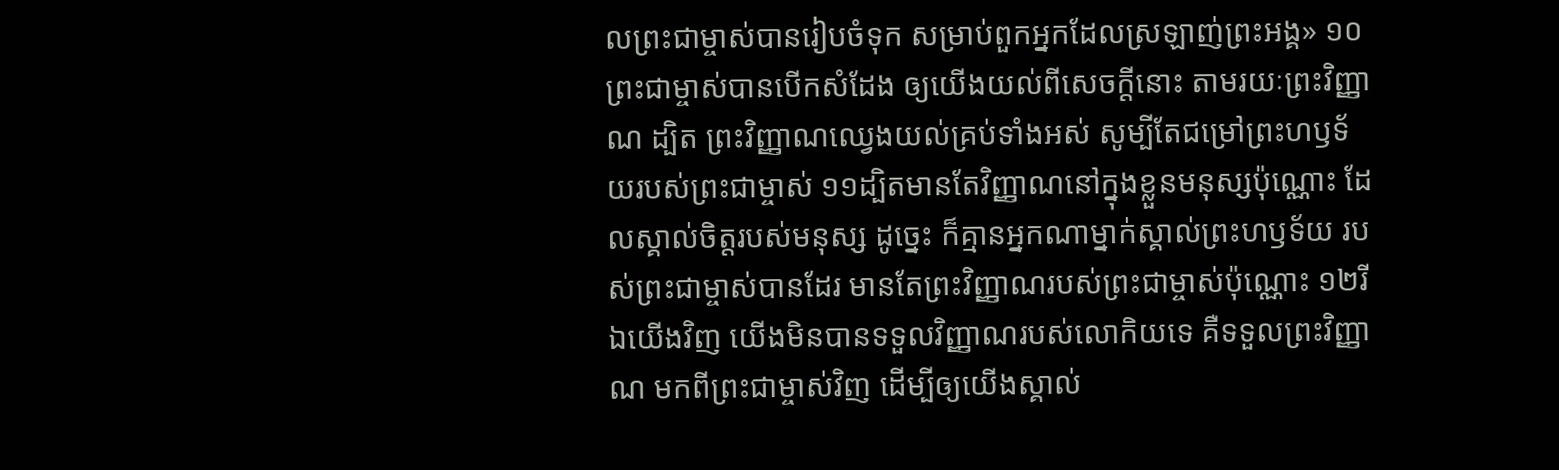លព្រះជាម្ចាស់បានរៀបចំទុក សម្រាប់ពួកអ្នកដែលស្រឡាញ់ព្រះអង្គ» ១០ព្រះជាម្ចាស់បានបើកសំដែង ឲ្យយើងយល់ពីសេចក្ដីនោះ តាមរយៈព្រះវិញ្ញាណ ដ្បិត ព្រះវិញ្ញាណឈ្វេងយល់គ្រប់ទាំងអស់ សូម្បីតែជម្រៅព្រះហឫទ័យរបស់ព្រះជាម្ចាស់ ១១ដ្បិតមានតែវិញ្ញាណនៅក្នុងខ្លួនមនុស្សប៉ុណ្ណោះ ដែលស្គាល់ចិត្ដរបស់មនុស្ស ដូច្នេះ ក៏គ្មានអ្នកណាម្នាក់ស្គាល់ព្រះហឫទ័យ របស់ព្រះជាម្ចាស់បានដែរ មានតែព្រះវិញ្ញាណរបស់ព្រះជាម្ចាស់ប៉ុណ្ណោះ ១២រីឯយើងវិញ យើងមិនបានទទួលវិញ្ញាណរបស់លោកិយទេ គឺទទួលព្រះវិញ្ញាណ មកពីព្រះជាម្ចាស់វិញ ដើម្បីឲ្យយើងស្គាល់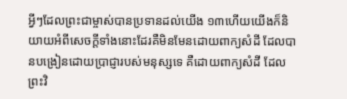អ្វីៗដែលព្រះជាម្ចាស់បានប្រទានដល់យើង ១៣ហើយយើងក៏និយាយអំពីសេចក្ដីទាំងនោះដែរគឺមិនមែនដោយពាក្យសំដី ដែលបានបង្រៀនដោយប្រាជ្ញារបស់មនុស្សទេ គឺដោយពាក្យសំដី ដែលព្រះវិ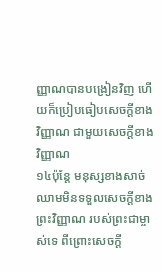ញ្ញាណបានបង្រៀនវិញ ហើយក៏ប្រៀបធៀបសេចក្ដីខាងវិញ្ញាណ ជាមួយសេចក្ដីខាងវិញ្ញាណ
១៤ប៉ុន្ដែ មនុស្សខាងសាច់ឈាមមិនទទួលសេចក្ដីខាងព្រះវិញ្ញាណ របស់ព្រះជាម្ចាស់ទេ ពីព្រោះសេចក្ដី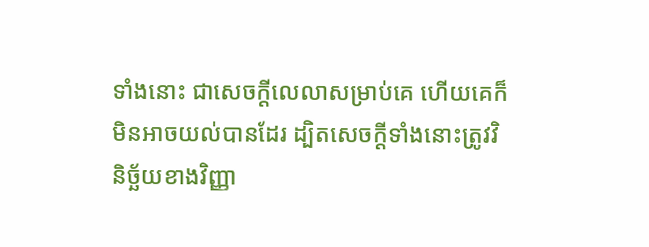ទាំងនោះ ជាសេចក្ដីលេលាសម្រាប់គេ ហើយគេក៏មិនអាចយល់បានដែរ ដ្បិតសេចក្ដីទាំងនោះត្រូវវិនិច្ឆ័យខាងវិញ្ញា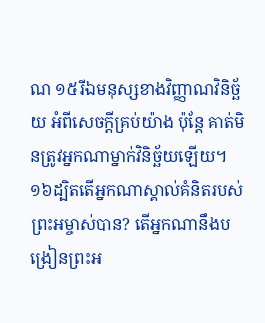ណ ១៥រីឯមនុស្សខាងវិញ្ញាណវិនិច្ឆ័យ អំពីសេចក្ដីគ្រប់យ៉ាង ប៉ុន្ដែ គាត់មិនត្រូវអ្នកណាម្នាក់វិនិច្ឆ័យឡើយ។ ១៦ដ្បិតតើអ្នកណាស្គាល់គំនិតរបស់ព្រះអម្ចាស់បាន? តើអ្នកណានឹងបង្រៀនព្រះអ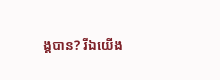ង្គបាន? រីឯយើង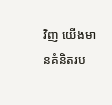វិញ យើងមានគំនិតរប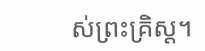ស់ព្រះគ្រិស្ដ។